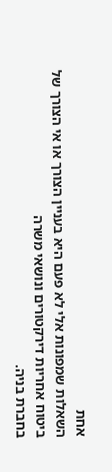אחת
השאלות שמפונות אלי לא פעם היא בעניין הצורך או אי הצורך של
ביטוח אחריות דירקטורים ונושאי משרה
בחברת בניה.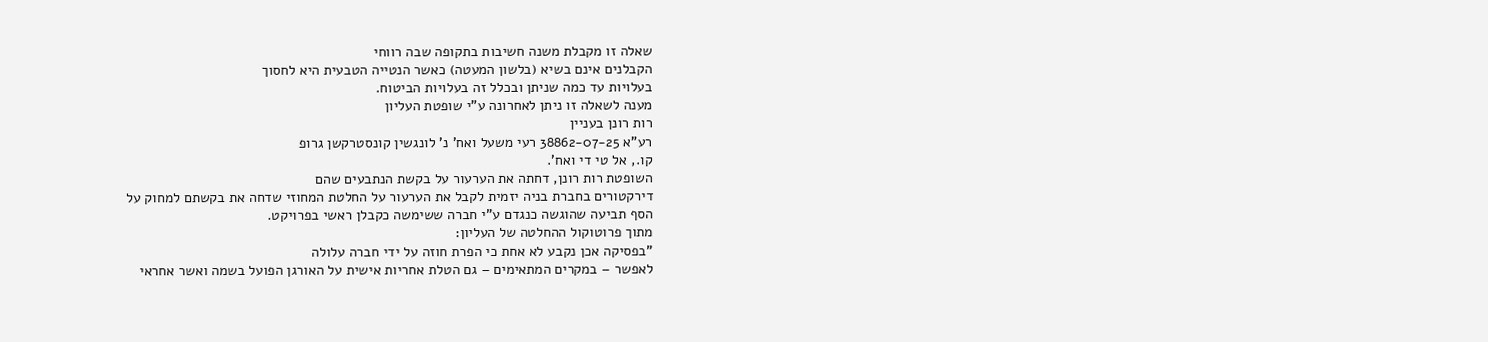שאלה זו מקבלת משנה חשיבות בתקופה שבה רווחי
הקבלנים אינם בשיא (בלשון המעטה) כאשר הנטייה הטבעית היא לחסוך
בעלויות עד כמה שניתן ובכלל זה בעלויות הביטוח.
מענה לשאלה זו ניתן לאחרונה ע"י שופטת העליון
רות רונן בעניין
רע"א 38862-07-25 רעי משעל ואח' נ' לונגשין קונסטרקשן גרופ
קו., אל טי די ואח'.
השופטת רות רונן, דחתה את הערעור על בקשת הנתבעים שהם
דירקטורים בחברת בניה יזמית לקבל את הערעור על החלטת המחוזי שדחה את בקשתם למחוק על
הסף תביעה שהוגשה כנגדם ע"י חברה ששימשה כקבלן ראשי בפרויקט.
מתוך פרוטוקול ההחלטה של העליון:
"בפסיקה אכן נקבע לא אחת כי הפרת חוזה על ידי חברה עלולה
לאפשר – במקרים המתאימים – גם הטלת אחריות אישית על האורגן הפועל בשמה ואשר אחראי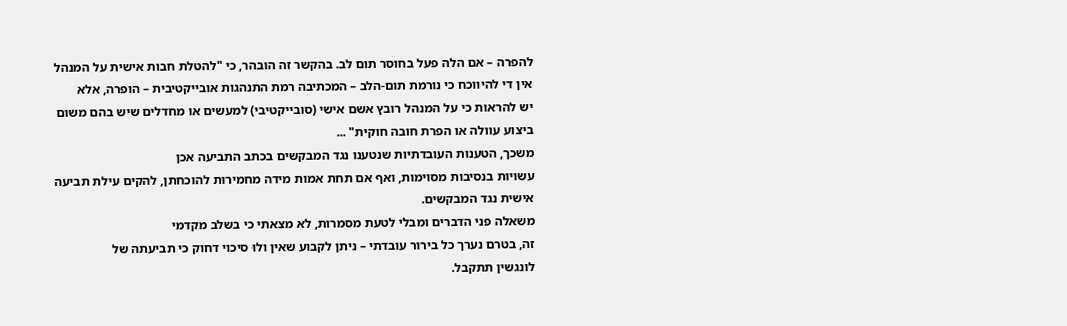להפרה – אם הלה פעל בחוסר תום לב. בהקשר זה הובהר, כי "להטלת חבות אישית על המנהל
אין די להיווכח כי נורמת תום-הלב – המכתיבה רמת התנהגות אובייקטיבית – הופרה, אלא
יש להראות כי על המנהל רובץ אשם אישי (סובייקטיבי) למעשים או מחדלים שיש בהם משום
ביצוע עוולה או הפרת חובה חוקית" ...
משכך, הטענות העובדתיות שנטענו נגד המבקשים בכתב התביעה אכן
עשויות בנסיבות מסוימות, ואף אם תחת אמות מידה מחמירות להוכחתן, להקים עילת תביעה
אישית נגד המבקשים.
משאלה פני הדברים ומבלי לטעת מסמרות, לא מצאתי כי בשלב מקדמי
זה, בטרם נערך כל בירור עובדתי – ניתן לקבוע שאין ולוּ סיכוי דחוק כי תביעתה של
לונגשין תתקבל.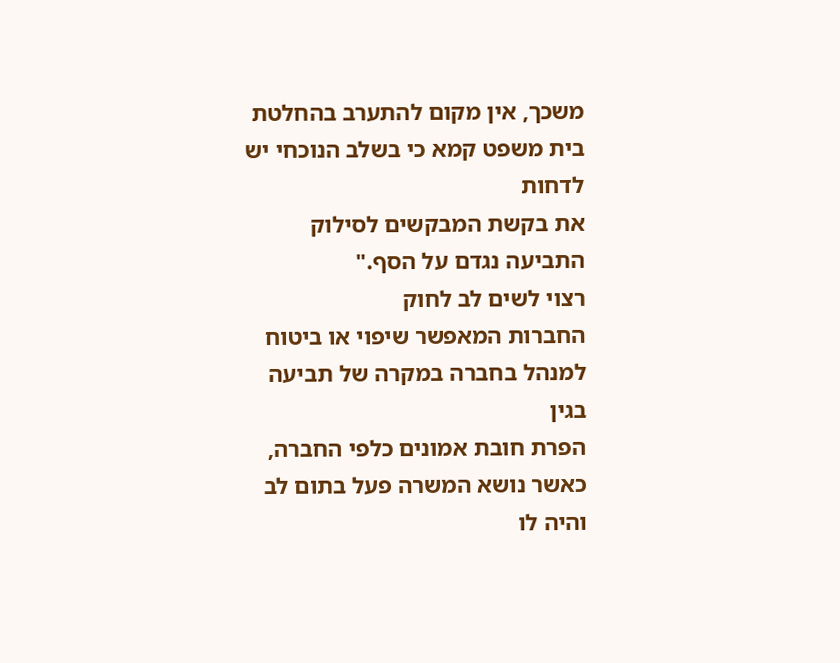משכך, אין מקום להתערב בהחלטת בית משפט קמא כי בשלב הנוכחי יש לדחות
את בקשת המבקשים לסילוק התביעה נגדם על הסף."
רצוי לשים לב לחוק
החברות המאפשר שיפוי או ביטוח למנהל בחברה במקרה של תביעה בגין
הפרת חובת אמונים כלפי החברה, כאשר נושא המשרה פעל בתום לב והיה לו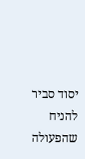יסוד סביר להניח
שהפעולה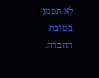לא תפגע בטובת החברה.